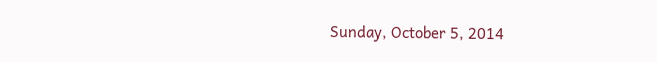Sunday, October 5, 2014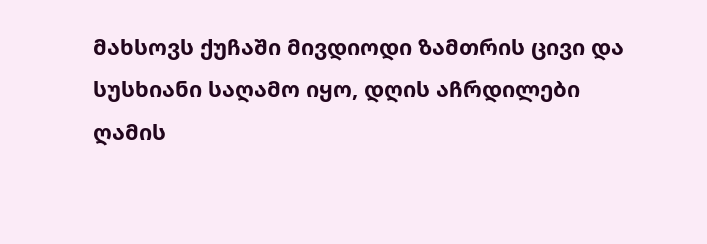მახსოვს ქუჩაში მივდიოდი ზამთრის ცივი და სუსხიანი საღამო იყო, დღის აჩრდილები ღამის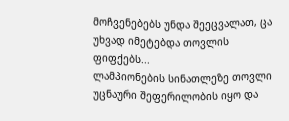მოჩვენებებს უნდა შეეცვალათ, ცა უხვად იმეტებდა თოვლის ფიფქებს...
ლამპიონების სინათლეზე თოვლი უცნაური შეფერილობის იყო და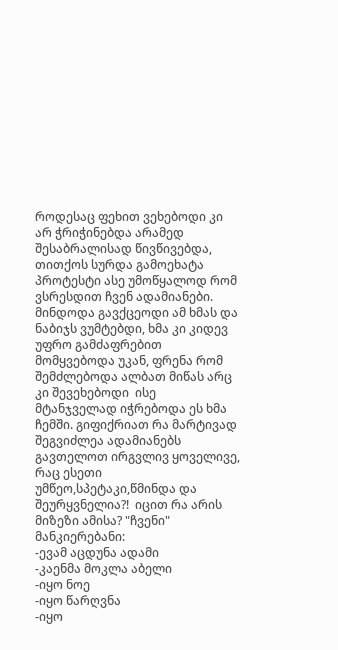როდესაც ფეხით ვეხებოდი კი არ ჭრიჭინებდა არამედ შესაბრალისად წივწივებდა, თითქოს სურდა გამოეხატა პროტესტი ასე უმოწყალოდ რომ ვსრესდით ჩვენ ადამიანები. მინდოდა გავქცეოდი ამ ხმას და ნაბიჯს ვუმტებდი, ხმა კი კიდევ უფრო გამძაფრებით მომყვებოდა უკან, ფრენა რომ შემძლებოდა ალბათ მიწას არც კი შევეხებოდი  ისე მტანჯველად იჭრებოდა ეს ხმა ჩემში. გიფიქრიათ რა მარტივად შეგვიძლეა ადამიანებს გავთელოთ ირგვლივ ყოველივე, რაც ესეთი უმწეო,სპეტაკი,წმინდა და შეურყვნელია?!  იცით რა არის მიზეზი ამისა? "ჩვენი" მანკიერებანი:
-ევამ აცდუნა ადამი
-კაენმა მოკლა აბელი
-იყო ნოე
-იყო წარღვნა
-იყო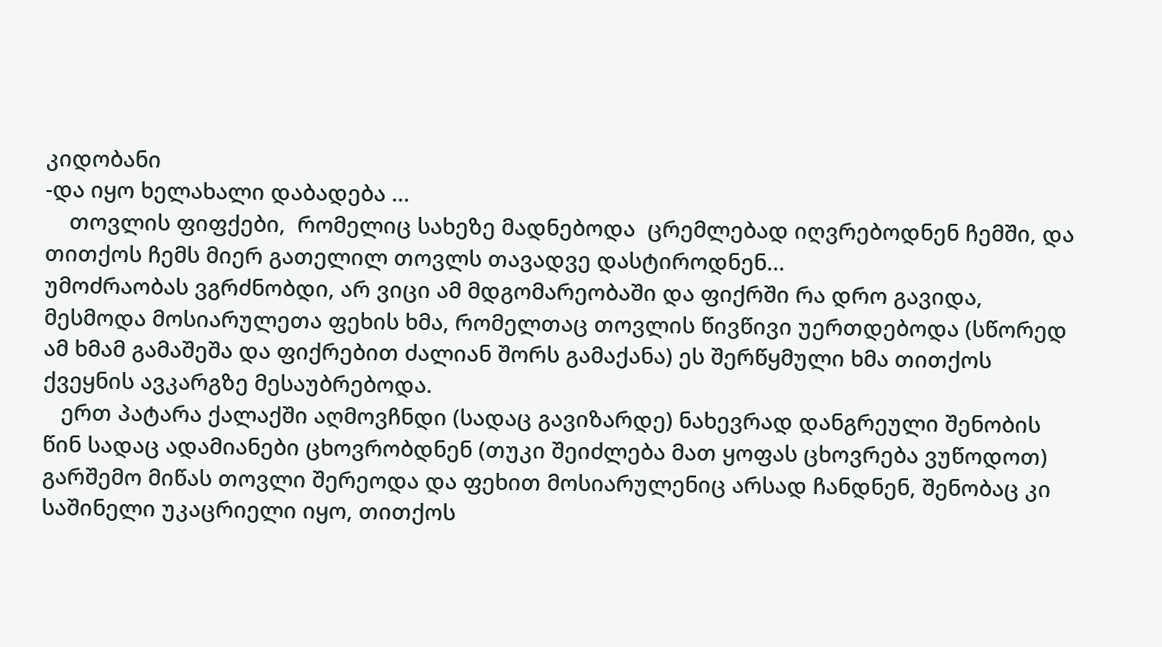კიდობანი
-და იყო ხელახალი დაბადება ...
    თოვლის ფიფქები,  რომელიც სახეზე მადნებოდა  ცრემლებად იღვრებოდნენ ჩემში, და თითქოს ჩემს მიერ გათელილ თოვლს თავადვე დასტიროდნენ...
უმოძრაობას ვგრძნობდი, არ ვიცი ამ მდგომარეობაში და ფიქრში რა დრო გავიდა, მესმოდა მოსიარულეთა ფეხის ხმა, რომელთაც თოვლის წივწივი უერთდებოდა (სწორედ ამ ხმამ გამაშეშა და ფიქრებით ძალიან შორს გამაქანა) ეს შერწყმული ხმა თითქოს ქვეყნის ავკარგზე მესაუბრებოდა.
   ერთ პატარა ქალაქში აღმოვჩნდი (სადაც გავიზარდე) ნახევრად დანგრეული შენობის წინ სადაც ადამიანები ცხოვრობდნენ (თუკი შეიძლება მათ ყოფას ცხოვრება ვუწოდოთ) გარშემო მიწას თოვლი შერეოდა და ფეხით მოსიარულენიც არსად ჩანდნენ, შენობაც კი საშინელი უკაცრიელი იყო, თითქოს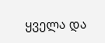ყველა და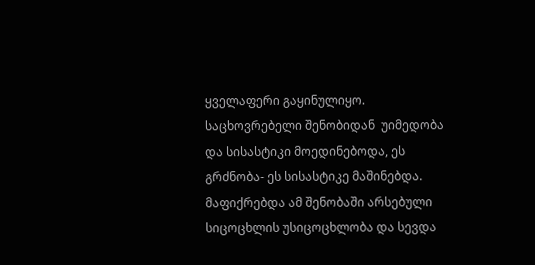ყველაფერი გაყინულიყო. საცხოვრებელი შენობიდან  უიმედობა და სისასტიკი მოედინებოდა, ეს გრძნობა- ეს სისასტიკე მაშინებდა. მაფიქრებდა ამ შენობაში არსებული სიცოცხლის უსიცოცხლობა და სევდა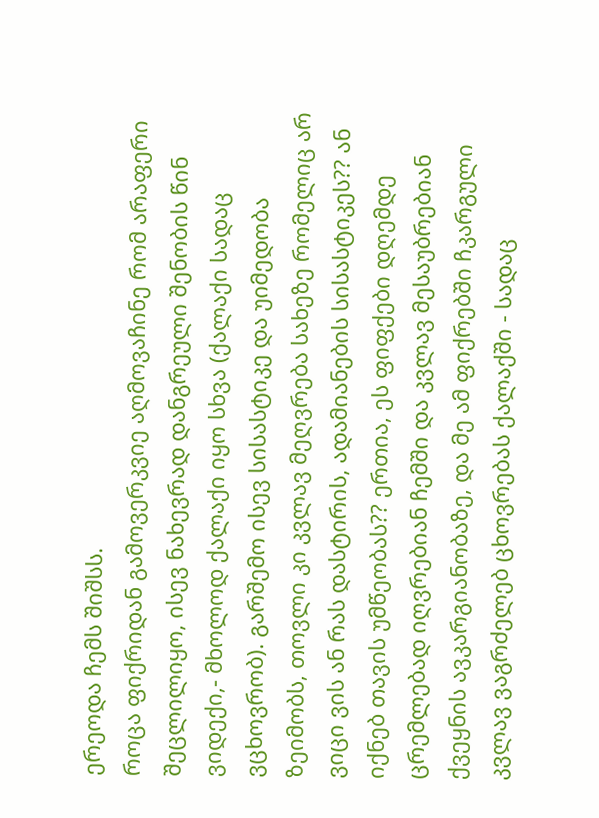ერეოდა ჩემს შიშსს.
როცა ფიქრიდან გამოვერკვიე აღმოვაჩინე რომ არაფერი შეცლილიყო, ისევ ნახევრად დანგრეული შენობის წინ ვიდექი,- მხოლოდ ქალაქი იყო სხვა (ქალაქი სადაც ვცხოვრობ). გარშემო ისევ სისასტიკე და უიმედობა ზეიმობს, თოვლი კი კვლავ მეღვრება სახეზე რომელიც არ ვიცი ვის ან რას დასტირის, ადამიანების სისასტიკეს?? ან იქნებ თავის უმწეობას?? ერთია, ეს ფიფქები დღემდე ცრემლებად იღვრებიან ჩემში და კვლავ მესაუბრებიან ქვეყნის ავკარგიანობაზე, და მე ამ ფიქრებში ჩკარგული კვლავ ვაგრძელებ ცხოვრებას ქალაქში - სადაც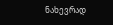ნახევრად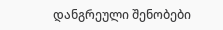დანგრეული შენობები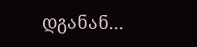დგანან...